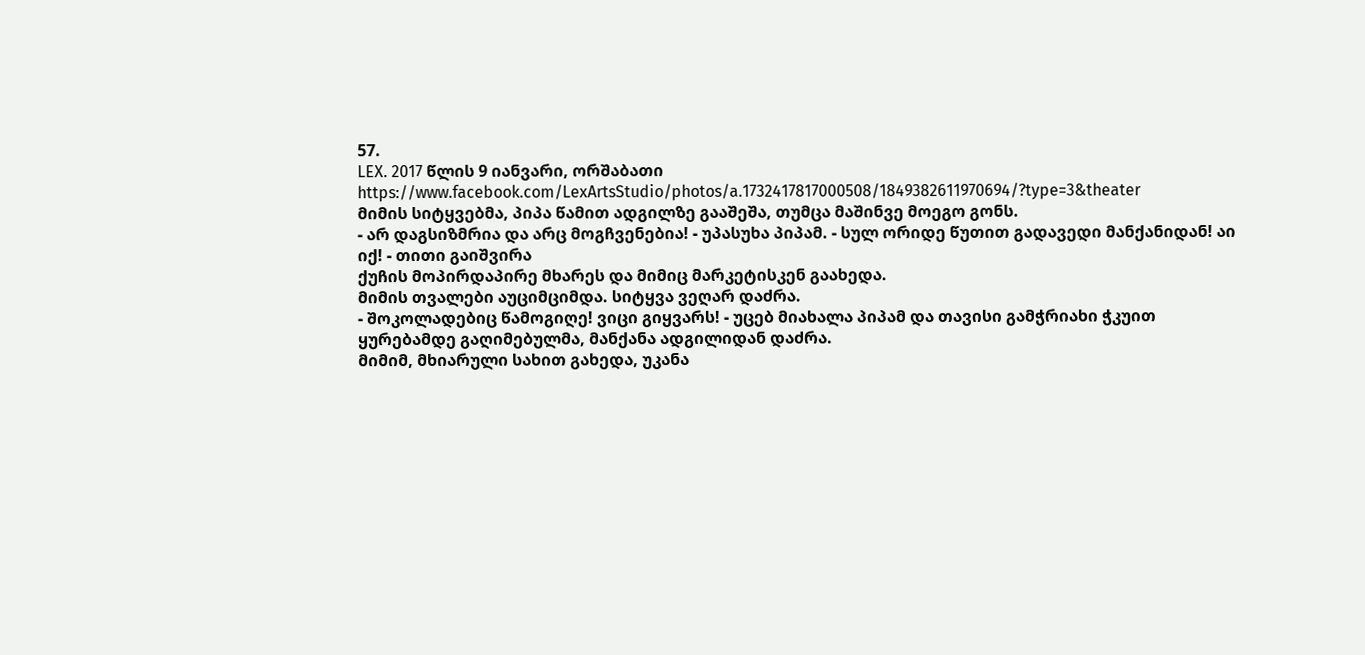57.
LEX. 2017 წლის 9 იანვარი, ორშაბათი
https://www.facebook.com/LexArtsStudio/photos/a.1732417817000508/1849382611970694/?type=3&theater
მიმის სიტყვებმა, პიპა წამით ადგილზე გააშეშა, თუმცა მაშინვე მოეგო გონს.
- არ დაგსიზმრია და არც მოგჩვენებია! - უპასუხა პიპამ. - სულ ორიდე წუთით გადავედი მანქანიდან! აი იქ! - თითი გაიშვირა
ქუჩის მოპირდაპირე მხარეს და მიმიც მარკეტისკენ გაახედა.
მიმის თვალები აუციმციმდა. სიტყვა ვეღარ დაძრა.
- შოკოლადებიც წამოგიღე! ვიცი გიყვარს! - უცებ მიახალა პიპამ და თავისი გამჭრიახი ჭკუით ყურებამდე გაღიმებულმა, მანქანა ადგილიდან დაძრა.
მიმიმ, მხიარული სახით გახედა, უკანა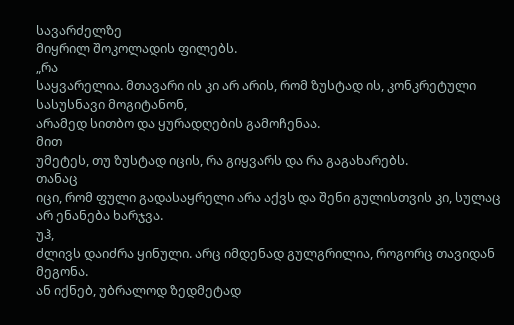სავარძელზე
მიყრილ შოკოლადის ფილებს.
„რა
საყვარელია. მთავარი ის კი არ არის, რომ ზუსტად ის, კონკრეტული სასუსნავი მოგიტანონ,
არამედ სითბო და ყურადღების გამოჩენაა.
მით
უმეტეს, თუ ზუსტად იცის, რა გიყვარს და რა გაგახარებს.
თანაც
იცი, რომ ფული გადასაყრელი არა აქვს და შენი გულისთვის კი, სულაც არ ენანება ხარჯვა.
უჰ,
ძლივს დაიძრა ყინული. არც იმდენად გულგრილია, როგორც თავიდან მეგონა.
ან იქნებ, უბრალოდ ზედმეტად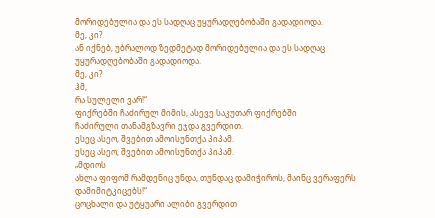მორიდებულია და ეს სადღაც უყურადღებობაში გადადიოდა.
მე, კი?
ან იქნებ, უბრალოდ ზედმეტად მორიდებულია და ეს სადღაც უყურადღებობაში გადადიოდა.
მე, კი?
ჰმ,
რა სულელი ვარ!“
ფიქრებში ჩაძირულ მიმის, ასევე საკუთარ ფიქრებში
ჩაძირული თანამგზავრი ეჯდა გვერდით.
ესეც ასეო, შვებით ამოისუნთქა პიპამ.
ესეც ასეო, შვებით ამოისუნთქა პიპამ.
„მდიოს
ახლა ფიფომ რამდენიც უნდა, თუნდაც დამიჭიროს, მაინც ვერაფერს დამიმიტკიცებს!“
ცოცხალი და უტყუარი ალიბი გვერდით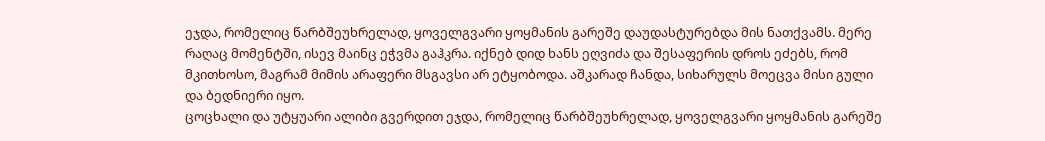ეჯდა, რომელიც წარბშეუხრელად, ყოველგვარი ყოყმანის გარეშე დაუდასტურებდა მის ნათქვამს. მერე რაღაც მომენტში, ისევ მაინც ეჭვმა გაჰკრა. იქნებ დიდ ხანს ეღვიძა და შესაფერის დროს ეძებს, რომ მკითხოსო, მაგრამ მიმის არაფერი მსგავსი არ ეტყობოდა. აშკარად ჩანდა, სიხარულს მოეცვა მისი გული და ბედნიერი იყო.
ცოცხალი და უტყუარი ალიბი გვერდით ეჯდა, რომელიც წარბშეუხრელად, ყოველგვარი ყოყმანის გარეშე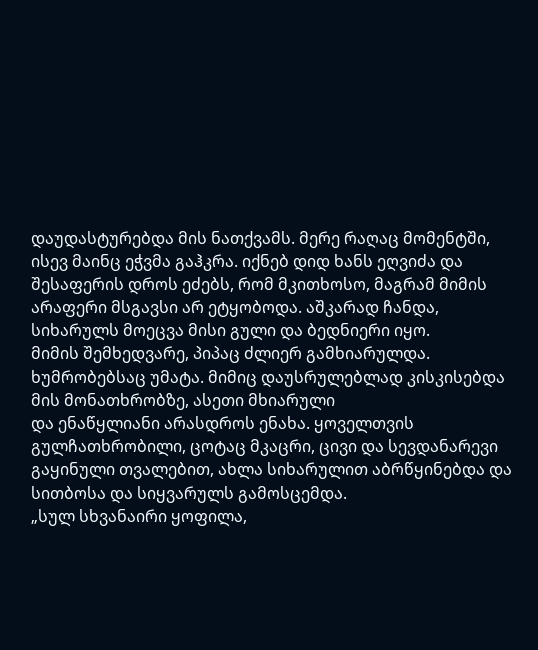დაუდასტურებდა მის ნათქვამს. მერე რაღაც მომენტში, ისევ მაინც ეჭვმა გაჰკრა. იქნებ დიდ ხანს ეღვიძა და შესაფერის დროს ეძებს, რომ მკითხოსო, მაგრამ მიმის არაფერი მსგავსი არ ეტყობოდა. აშკარად ჩანდა, სიხარულს მოეცვა მისი გული და ბედნიერი იყო.
მიმის შემხედვარე, პიპაც ძლიერ გამხიარულდა.
ხუმრობებსაც უმატა. მიმიც დაუსრულებლად კისკისებდა მის მონათხრობზე, ასეთი მხიარული
და ენაწყლიანი არასდროს ენახა. ყოველთვის გულჩათხრობილი, ცოტაც მკაცრი, ცივი და სევდანარევი გაყინული თვალებით, ახლა სიხარულით აბრწყინებდა და სითბოსა და სიყვარულს გამოსცემდა.
„სულ სხვანაირი ყოფილა,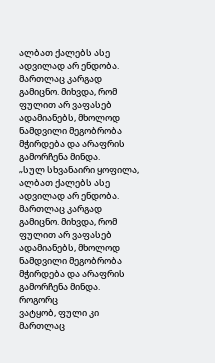ალბათ ქალებს ასე ადვილად არ ენდობა. მართლაც კარგად გამიცნო. მიხვდა, რომ ფულით არ ვაფასებ ადამიანებს, მხოლოდ ნამდვილი მეგობრობა მჭირდება და არაფრის გამორჩენა მინდა.
„სულ სხვანაირი ყოფილა, ალბათ ქალებს ასე ადვილად არ ენდობა. მართლაც კარგად გამიცნო. მიხვდა, რომ ფულით არ ვაფასებ ადამიანებს, მხოლოდ ნამდვილი მეგობრობა მჭირდება და არაფრის გამორჩენა მინდა.
როგორც
ვატყობ, ფული კი მართლაც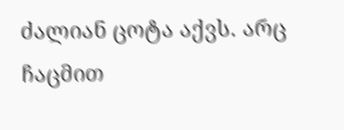ძალიან ცოტა აქვს. არც ჩაცმით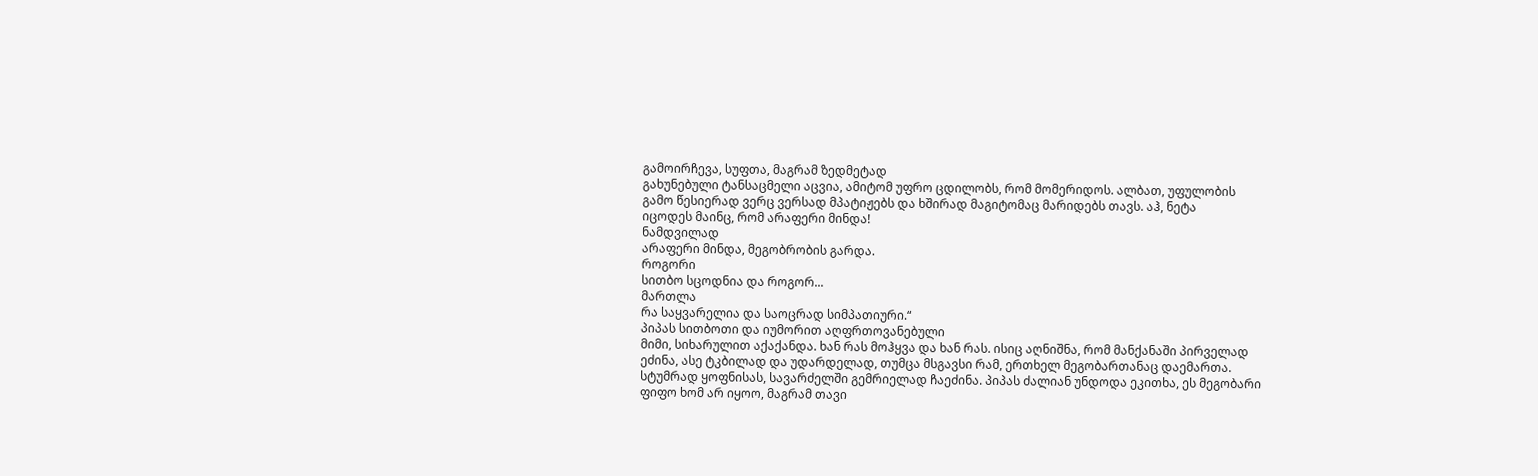გამოირჩევა, სუფთა, მაგრამ ზედმეტად
გახუნებული ტანსაცმელი აცვია, ამიტომ უფრო ცდილობს, რომ მომერიდოს. ალბათ, უფულობის
გამო წესიერად ვერც ვერსად მპატიჟებს და ხშირად მაგიტომაც მარიდებს თავს. აჰ, ნეტა
იცოდეს მაინც, რომ არაფერი მინდა!
ნამდვილად
არაფერი მინდა, მეგობრობის გარდა.
როგორი
სითბო სცოდნია და როგორ...
მართლა
რა საყვარელია და საოცრად სიმპათიური.“
პიპას სითბოთი და იუმორით აღფრთოვანებული
მიმი, სიხარულით აქაქანდა. ხან რას მოჰყვა და ხან რას. ისიც აღნიშნა, რომ მანქანაში პირველად
ეძინა, ასე ტკბილად და უდარდელად, თუმცა მსგავსი რამ, ერთხელ მეგობართანაც დაემართა.
სტუმრად ყოფნისას, სავარძელში გემრიელად ჩაეძინა. პიპას ძალიან უნდოდა ეკითხა, ეს მეგობარი
ფიფო ხომ არ იყოო, მაგრამ თავი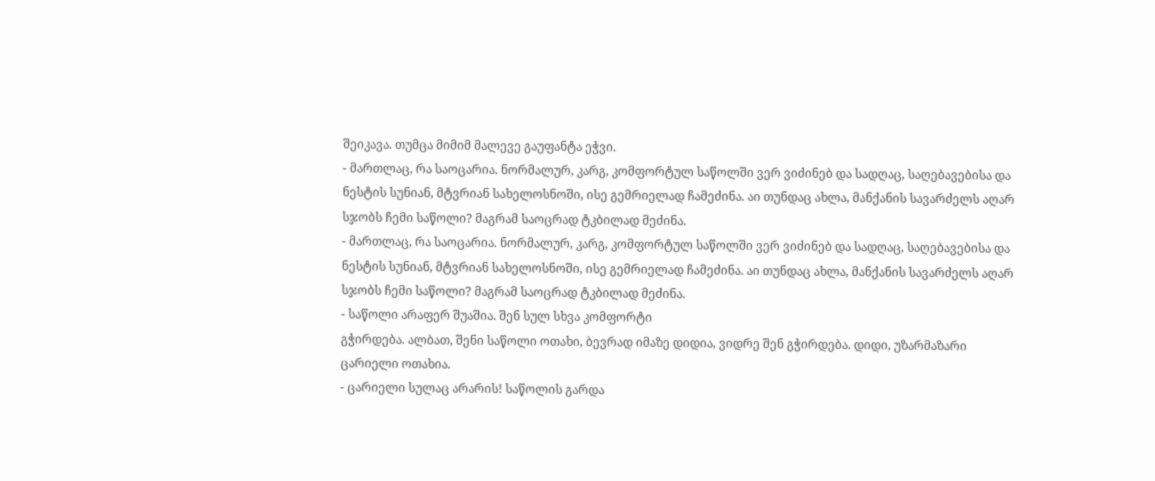შეიკავა. თუმცა მიმიმ მალევე გაუფანტა ეჭვი.
- მართლაც, რა საოცარია. ნორმალურ, კარგ, კომფორტულ საწოლში ვერ ვიძინებ და სადღაც, საღებავებისა და ნესტის სუნიან, მტვრიან სახელოსნოში, ისე გემრიელად ჩამეძინა. აი თუნდაც ახლა, მანქანის სავარძელს აღარ სჯობს ჩემი საწოლი? მაგრამ საოცრად ტკბილად მეძინა.
- მართლაც, რა საოცარია. ნორმალურ, კარგ, კომფორტულ საწოლში ვერ ვიძინებ და სადღაც, საღებავებისა და ნესტის სუნიან, მტვრიან სახელოსნოში, ისე გემრიელად ჩამეძინა. აი თუნდაც ახლა, მანქანის სავარძელს აღარ სჯობს ჩემი საწოლი? მაგრამ საოცრად ტკბილად მეძინა.
- საწოლი არაფერ შუაშია. შენ სულ სხვა კომფორტი
გჭირდება. ალბათ, შენი საწოლი ოთახი, ბევრად იმაზე დიდია, ვიდრე შენ გჭირდება. დიდი, უზარმაზარი
ცარიელი ოთახია.
- ცარიელი სულაც არარის! საწოლის გარდა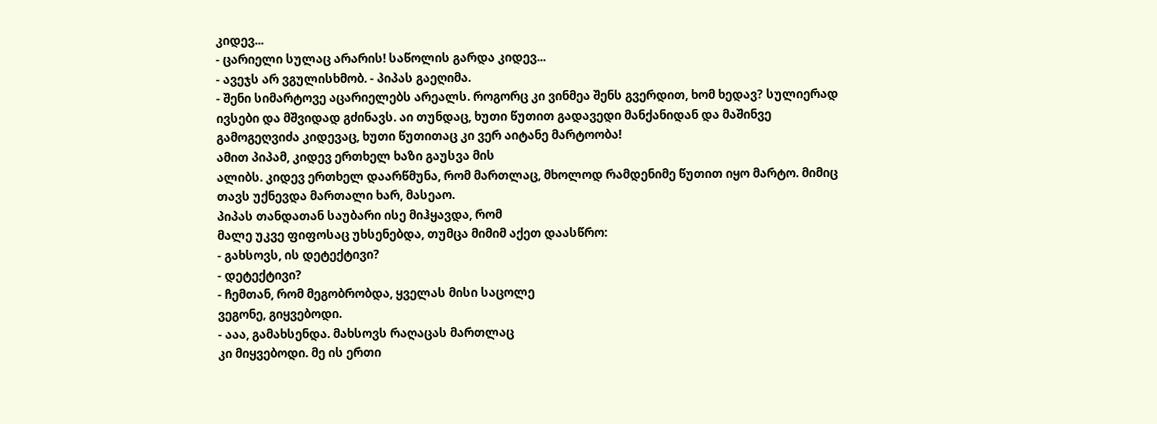კიდევ...
- ცარიელი სულაც არარის! საწოლის გარდა კიდევ...
- ავეჯს არ ვგულისხმობ. - პიპას გაეღიმა.
- შენი სიმარტოვე აცარიელებს არეალს. როგორც კი ვინმეა შენს გვერდით, ხომ ხედავ? სულიერად
ივსები და მშვიდად გძინავს. აი თუნდაც, ხუთი წუთით გადავედი მანქანიდან და მაშინვე
გამოგეღვიძა კიდევაც, ხუთი წუთითაც კი ვერ აიტანე მარტოობა!
ამით პიპამ, კიდევ ერთხელ ხაზი გაუსვა მის
ალიბს. კიდევ ერთხელ დაარწმუნა, რომ მართლაც, მხოლოდ რამდენიმე წუთით იყო მარტო. მიმიც
თავს უქნევდა მართალი ხარ, მასეაო.
პიპას თანდათან საუბარი ისე მიჰყავდა, რომ
მალე უკვე ფიფოსაც უხსენებდა, თუმცა მიმიმ აქეთ დაასწრო:
- გახსოვს, ის დეტექტივი?
- დეტექტივი?
- ჩემთან, რომ მეგობრობდა, ყველას მისი საცოლე
ვეგონე, გიყვებოდი.
- ააა, გამახსენდა. მახსოვს რაღაცას მართლაც
კი მიყვებოდი. მე ის ერთი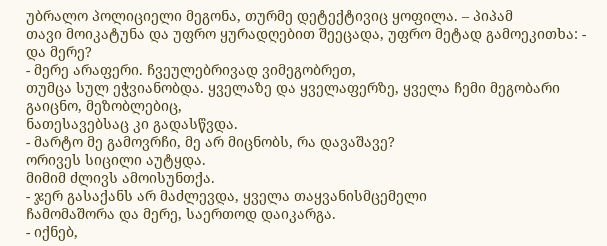უბრალო პოლიციელი მეგონა, თურმე დეტექტივიც ყოფილა. – პიპამ
თავი მოიკატუნა და უფრო ყურადღებით შეეცადა, უფრო მეტად გამოეკითხა: - და მერე?
- მერე არაფერი. ჩვეულებრივად ვიმეგობრეთ,
თუმცა სულ ეჭვიანობდა. ყველაზე და ყველაფერზე, ყველა ჩემი მეგობარი გაიცნო, მეზობლებიც,
ნათესავებსაც კი გადასწვდა.
- მარტო მე გამოვრჩი, მე არ მიცნობს, რა დავაშავე?
ორივეს სიცილი აუტყდა.
მიმიმ ძლივს ამოისუნთქა.
- ჯერ გასაქანს არ მაძლევდა, ყველა თაყვანისმცემელი
ჩამომაშორა და მერე, საერთოდ დაიკარგა.
- იქნებ,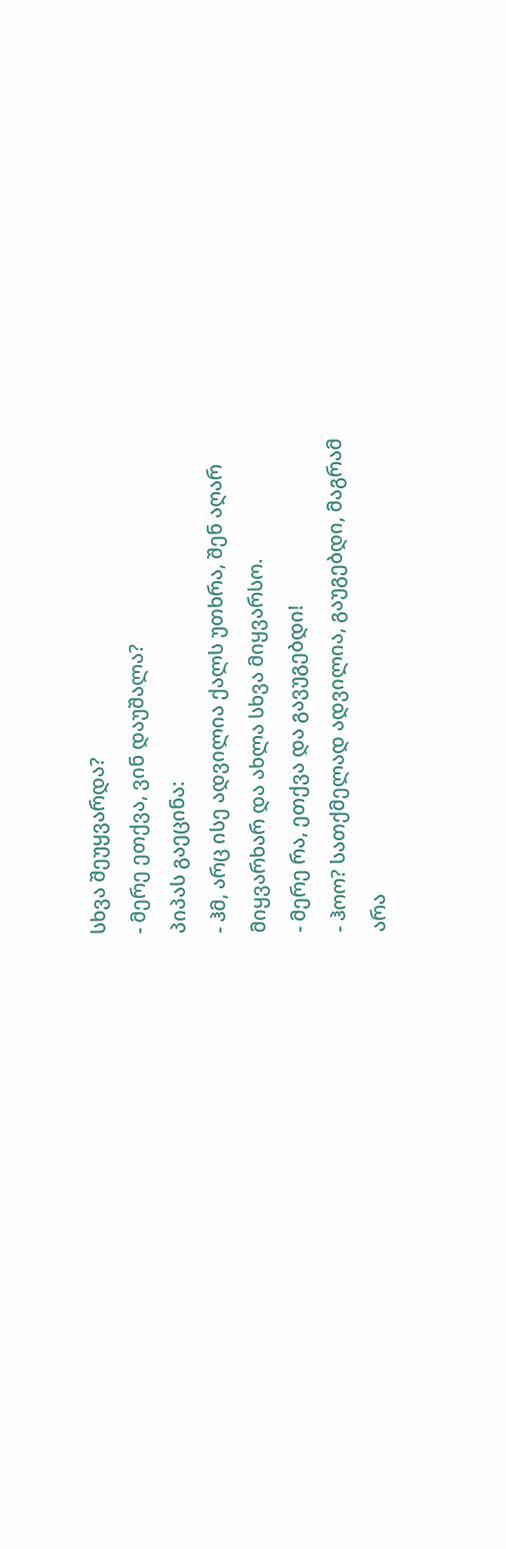სხვა შეუყვარდა?
- მერე ეთქვა, ვინ დაუშალა?
პიპას გაეცინა:
- ჰმ, არც ისე ადვილია ქალს უთხრა, შენ აღარ
მიყვარხარ და ახლა სხვა მიყვარსო.
- მერე რა, ეთქვა და გავუგებდი!
- ჰოო? სათქმელად ადვილია, გაუგებდი, მაგრამ
არა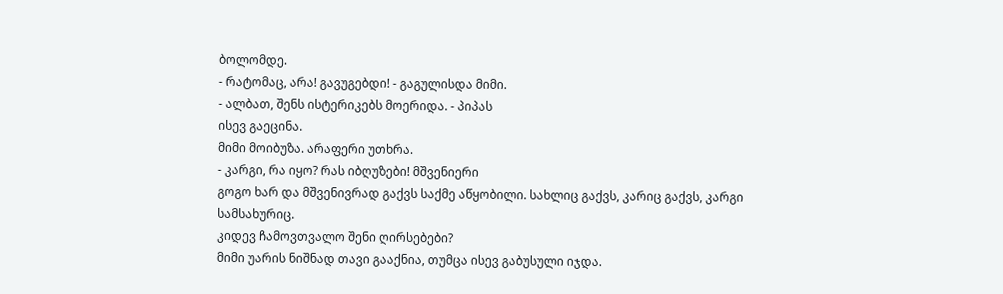ბოლომდე.
- რატომაც, არა! გავუგებდი! - გაგულისდა მიმი.
- ალბათ, შენს ისტერიკებს მოერიდა. - პიპას
ისევ გაეცინა.
მიმი მოიბუზა. არაფერი უთხრა.
- კარგი, რა იყო? რას იბღუზები! მშვენიერი
გოგო ხარ და მშვენივრად გაქვს საქმე აწყობილი. სახლიც გაქვს, კარიც გაქვს, კარგი სამსახურიც.
კიდევ ჩამოვთვალო შენი ღირსებები?
მიმი უარის ნიშნად თავი გააქნია, თუმცა ისევ გაბუსული იჯდა.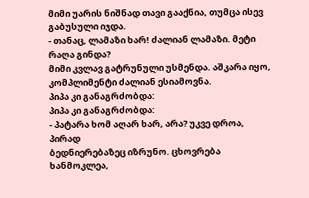მიმი უარის ნიშნად თავი გააქნია, თუმცა ისევ გაბუსული იჯდა.
- თანაც, ლამაზი ხარ! ძალიან ლამაზი. მეტი
რაღა გინდა?
მიმი კვლავ გატრუნული უსმენდა. აშკარა იყო, კომპლიმენტი ძალიან ესიამოვნა.
პიპა კი განაგრძობდა:
პიპა კი განაგრძობდა:
- პატარა ხომ აღარ ხარ, არა? უკვე დროა, პირად
ბედნიერებაზეც იზრუნო. ცხოვრება ხანმოკლეა,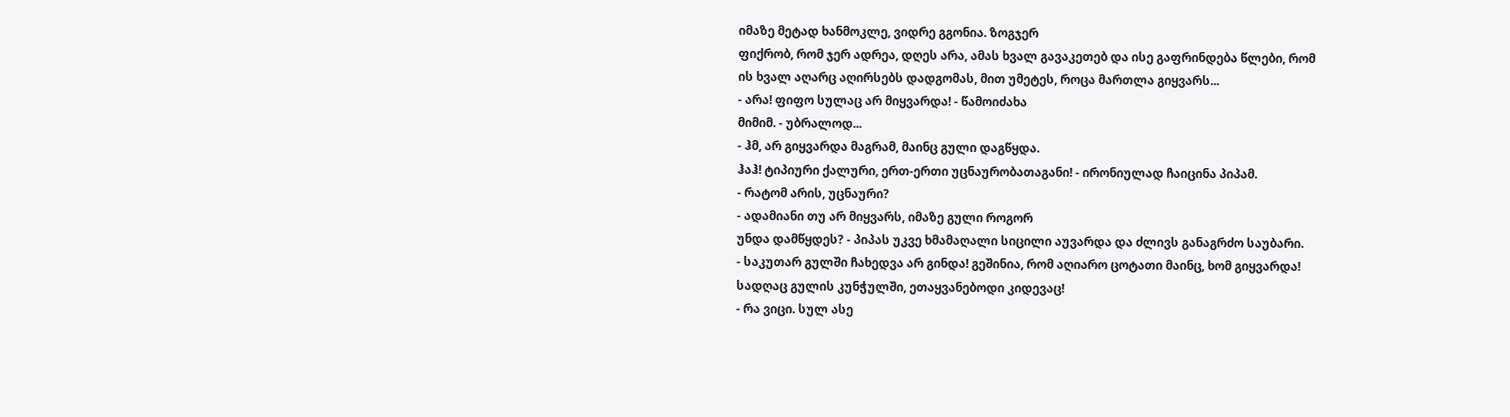იმაზე მეტად ხანმოკლე, ვიდრე გგონია. ზოგჯერ
ფიქრობ, რომ ჯერ ადრეა, დღეს არა, ამას ხვალ გავაკეთებ და ისე გაფრინდება წლები, რომ
ის ხვალ აღარც აღირსებს დადგომას, მით უმეტეს, როცა მართლა გიყვარს...
- არა! ფიფო სულაც არ მიყვარდა! - წამოიძახა
მიმიმ. - უბრალოდ...
- ჰმ, არ გიყვარდა მაგრამ, მაინც გული დაგწყდა.
ჰაჰ! ტიპიური ქალური, ერთ-ერთი უცნაურობათაგანი! - ირონიულად ჩაიცინა პიპამ.
- რატომ არის, უცნაური?
- ადამიანი თუ არ მიყვარს, იმაზე გული როგორ
უნდა დამწყდეს? - პიპას უკვე ხმამაღალი სიცილი აუვარდა და ძლივს განაგრძო საუბარი.
- საკუთარ გულში ჩახედვა არ გინდა! გეშინია, რომ აღიარო ცოტათი მაინც, ხომ გიყვარდა!
სადღაც გულის კუნჭულში, ეთაყვანებოდი კიდევაც!
- რა ვიცი. სულ ასე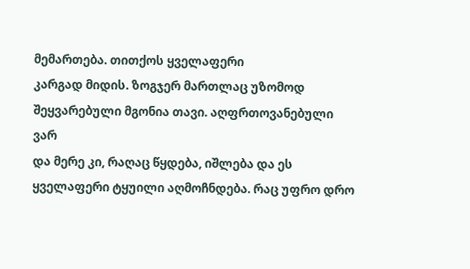მემართება. თითქოს ყველაფერი
კარგად მიდის. ზოგჯერ მართლაც უზომოდ შეყვარებული მგონია თავი. აღფრთოვანებული ვარ
და მერე კი, რაღაც წყდება, იშლება და ეს ყველაფერი ტყუილი აღმოჩნდება. რაც უფრო დრო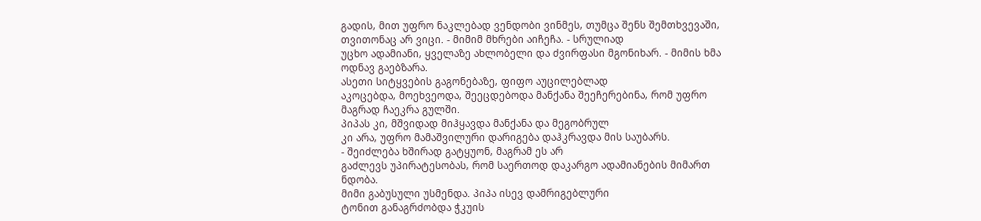გადის, მით უფრო ნაკლებად ვენდობი ვინმეს, თუმცა შენს შემთხვევაში, თვითონაც არ ვიცი. - მიმიმ მხრები აიჩეჩა. - სრულიად
უცხო ადამიანი, ყველაზე ახლობელი და ძვირფასი მგონიხარ. - მიმის ხმა ოდნავ გაებზარა.
ასეთი სიტყვების გაგონებაზე, ფიფო აუცილებლად
აკოცებდა, მოეხვეოდა, შეეცდებოდა მანქანა შეეჩერებინა, რომ უფრო მაგრად ჩაეკრა გულში.
პიპას კი, მშვიდად მიჰყავდა მანქანა და მეგობრულ
კი არა, უფრო მამაშვილური დარიგება დაჰკრავდა მის საუბარს.
- შეიძლება ხშირად გატყუონ, მაგრამ ეს არ
გაძლევს უპირატესობას, რომ საერთოდ დაკარგო ადამიანების მიმართ ნდობა.
მიმი გაბუსული უსმენდა. პიპა ისევ დამრიგებლური
ტონით განაგრძობდა ჭკუის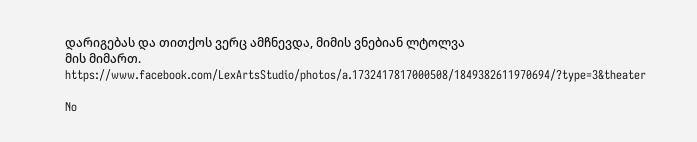დარიგებას და თითქოს ვერც ამჩნევდა, მიმის ვნებიან ლტოლვა
მის მიმართ.
https://www.facebook.com/LexArtsStudio/photos/a.1732417817000508/1849382611970694/?type=3&theater

No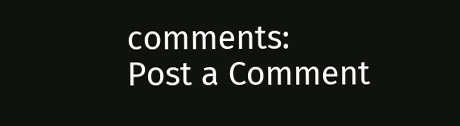comments:
Post a Comment